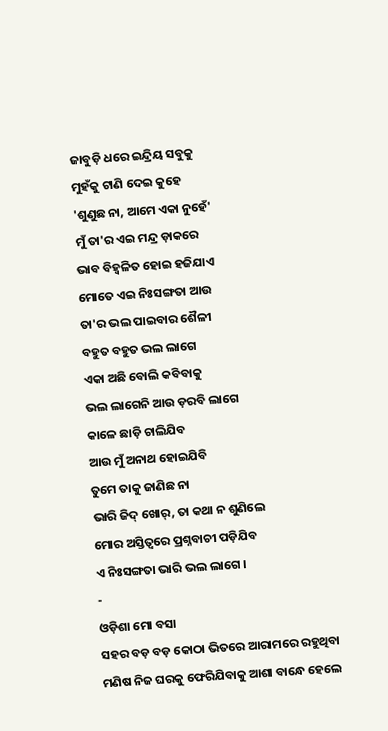ଜାବୁଡ଼ି ଧରେ ଇନ୍ଦ୍ରିୟ ସବୁକୁ
ମୁହଁକୁ ଟାଣି ଦେଇ କୁହେ
'ଶୁଣୁଛ ନା, ଆମେ ଏକା ନୁହେଁ'
ମୁଁ ତା'ର ଏଇ ମନ୍ଦ୍ର ଡ଼ାକରେ
ଭାବ ବିହ୍ଵଳିତ ହୋଇ ହଜିଯାଏ
ମୋତେ ଏଇ ନିଃସଙ୍ଗତା ଆଉ
ତା'ର ଭଲ ପାଇବାର ଶୈଳୀ
ବହୁତ ବହୁତ ଭଲ ଲାଗେ
ଏକା ଅଛି ବୋଲି କବିବାକୁ
ଭଲ ଲାଗେନି ଆଉ ଡ଼ରବି ଲାଗେ
କାଳେ ଛାଡ଼ି ଚାଲିଯିବ
ଆଉ ମୁଁ ଅନାଥ ହୋଇଯିବି
ତୁମେ ତାକୁ ଜାଣିଛ ନା
ଭାରି ଜିଦ୍ ଖୋର୍, ତା କଥା ନ ଶୁଣିଲେ
ମୋର ଅସ୍ତିତ୍ବରେ ପ୍ରଶ୍ନବାଚୀ ପଡ଼ିଯିବ
ଏ ନିଃସଙ୍ଗତା ଭାରି ଭଲ ଲାଗେ ।
-
ଓଡ଼ିଶା ମୋ ବସା
ସହର ବଡ଼ ବଡ଼ କୋଠା ଭିତରେ ଆରାମରେ ରହୁଥିବା ମଣିଷ ନିଜ ଘରକୁ ଫେରିଯିବାକୁ ଆଶା ବାନ୍ଧେ ହେଲେ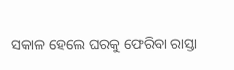ସକାଳ ହେଲେ ଘରକୁ ଫେରିବା ରାସ୍ତା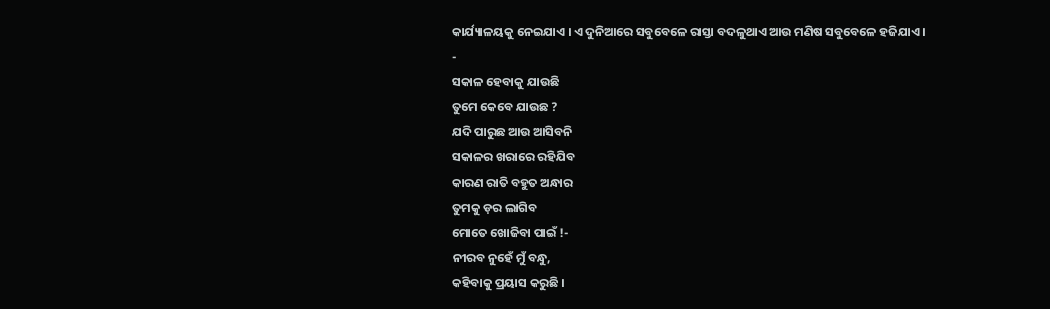କାର୍ଯ୍ୟାଳୟକୁ ନେଇଯାଏ । ଏ ଦୁନିଆରେ ସବୁବେଳେ ରାସ୍ତା ବଦଳୁଥାଏ ଆଉ ମଣିଷ ସବୁବେଳେ ହଜିଯାଏ ।
-
ସକାଳ ହେବାକୁ ଯାଉଛି
ତୁମେ କେବେ ଯାଉଛ ?
ଯଦି ପାରୁଛ ଆଉ ଆସିବନି
ସକାଳର ଖରାରେ ରହିଯିବ
କାରଣ ରାତି ବହୁତ ଅନ୍ଧାର
ତୁମକୁ ଡ଼ର ଲାଗିବ
ମୋତେ ଖୋଜିବା ପାଇଁ !-
ନୀରବ ନୁହେଁ ମୁଁ ବନ୍ଧୁ,
କହିବାକୁ ପ୍ରୟାସ କରୁଛି ।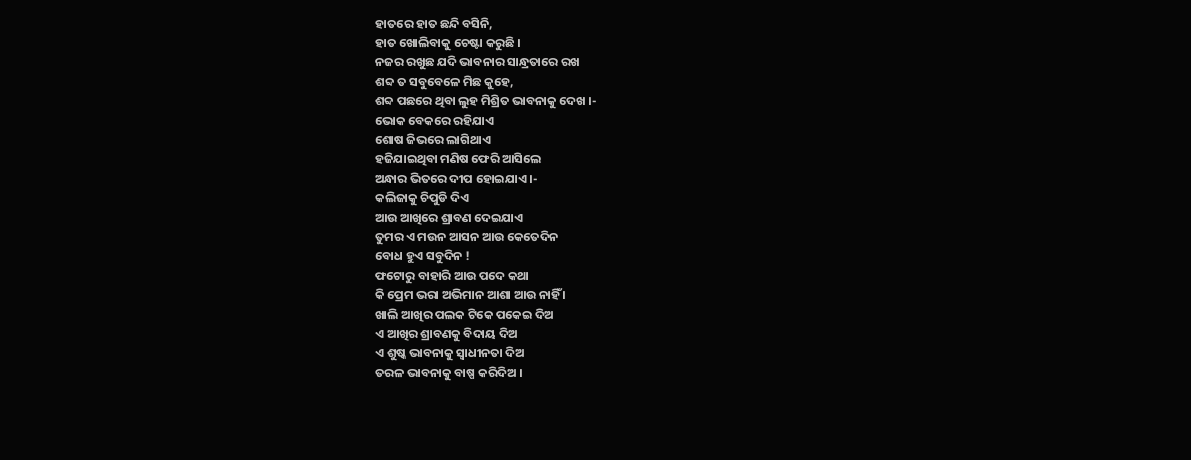ହାତରେ ହାତ ଛନ୍ଦି ବସିନି,
ହାତ ଖୋଲିବାକୁ ଚେଷ୍ଟା କରୁଛି ।
ନଜର ରଖୁଛ ଯଦି ଭାବନାର ସାନ୍ଧ୍ରତାରେ ରଖ
ଶବ୍ଦ ତ ସବୁବେଳେ ମିଛ କୁହେ,
ଶବ୍ଦ ପଛରେ ଥିବା ଲୁହ ମିଶ୍ରିତ ଭାବନାକୁ ଦେଖ ।-
ଭୋକ ବେକରେ ରହିଯାଏ
ଶୋଷ ଜିଭରେ ଲାଗିଥାଏ
ହଜିଯାଇଥିବା ମଣିଷ ଫେରି ଆସିଲେ
ଅନ୍ଧାର ଭିତରେ ଦୀପ ହୋଇଯାଏ ।-
କଲିଜାକୁ ଚିପୁଡି ଦିଏ
ଆଉ ଆଖିରେ ଶ୍ରାବଣ ଦେଇଯାଏ
ତୁମର ଏ ମଉନ ଆସନ ଆଉ କେତେଦିନ
ବୋଧ ହୁଏ ସବୁଦିନ !
ଫଟୋରୁ ବାହାରି ଆଉ ପଦେ କଥା
କି ପ୍ରେମ ଭରା ଅଭିମାନ ଆଶା ଆଉ ନାହିଁ ।
ଖାଲି ଆଖିର ପଲକ ଟିକେ ପକେଇ ଦିଅ
ଏ ଆଖିର ଶ୍ରାବଣକୁ ବିଦାୟ ଦିଅ
ଏ ଶୁଷ୍କ ଭାବନାକୁ ସ୍ଵାଧୀନତା ଦିଅ
ତରଳ ଭାବନାକୁ ବାଷ୍ପ କରିଦିଅ ।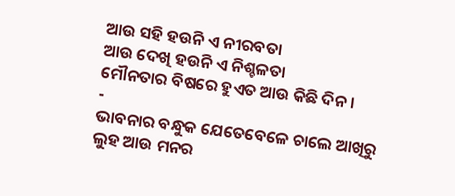ଆଉ ସହି ହଉନି ଏ ନୀରବତା
ଆଉ ଦେଖି ହଉନି ଏ ନିଶ୍ଚଳତା
ମୌନତାର ବିଷରେ ହୁଏତ ଆଉ କିଛି ଦିନ ।
-
ଭାବନାର ବନ୍ଧୁକ ଯେତେବେଳେ ଚାଲେ ଆଖିରୁ ଲୁହ ଆଉ ମନର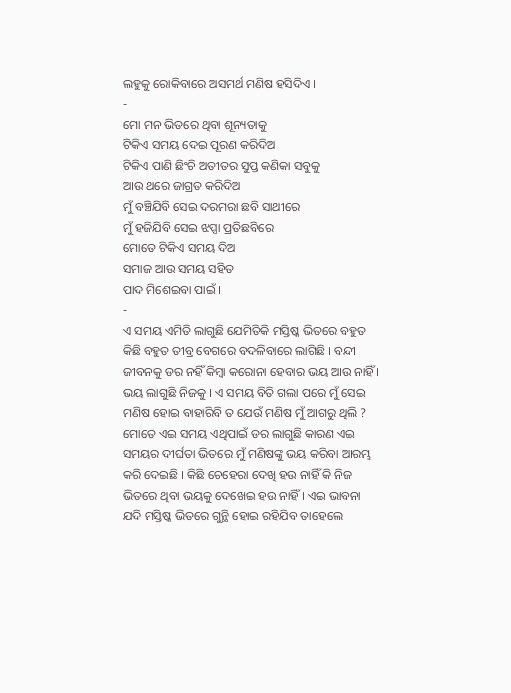ଲହୁକୁ ରୋକିବାରେ ଅସମର୍ଥ ମଣିଷ ହସିଦିଏ ।
-
ମୋ ମନ ଭିତରେ ଥିବା ଶୂନ୍ୟତାକୁ
ଟିକିଏ ସମୟ ଦେଇ ପୂରଣ କରିଦିଅ
ଟିକିଏ ପାଣି ଛିଂଚି ଅତୀତର ସୁପ୍ତ କଣିକା ସବୁକୁ
ଆଉ ଥରେ ଜାଗ୍ରତ କରିଦିଅ
ମୁଁ ବଞ୍ଚିଯିବି ସେଇ ଦରମରା ଛବି ସାଥୀରେ
ମୁଁ ହଜିଯିବି ସେଇ ଝପ୍ସା ପ୍ରତିଛବିରେ
ମୋତେ ଟିକିଏ ସମୟ ଦିଅ
ସମାଜ ଆଉ ସମୟ ସହିତ
ପାଦ ମିଶେଇବା ପାଇଁ ।
-
ଏ ସମୟ ଏମିତି ଲାଗୁଛି ଯେମିତିକି ମସ୍ତିଷ୍କ ଭିତରେ ବହୁତ କିଛି ବହୁତ ତୀବ୍ର ବେଗରେ ବଦଳିବାରେ ଲାଗିଛି । ବନ୍ଦୀ ଜୀବନକୁ ଡର ନହିଁ କିମ୍ବା କରୋନା ହେବାର ଭୟ ଆଉ ନାହିଁ । ଭୟ ଲାଗୁଛି ନିଜକୁ । ଏ ସମୟ ବିତି ଗଲା ପରେ ମୁଁ ସେଇ ମଣିଷ ହୋଇ ବାହାରିବି ତ ଯେଉଁ ମଣିଷ ମୁଁ ଆଗରୁ ଥିଲି ? ମୋତେ ଏଇ ସମୟ ଏଥିପାଇଁ ଡର ଲାଗୁଛି କାରଣ ଏଇ ସମୟର ଦୀର୍ଘତା ଭିତରେ ମୁଁ ମଣିଷଙ୍କୁ ଭୟ କରିବା ଆରମ୍ଭ କରି ଦେଇଛି । କିଛି ଚେହେରା ଦେଖି ହଉ ନାହିଁ କି ନିଜ ଭିତରେ ଥିବା ଭୟକୁ ଦେଖେଇ ହଉ ନାହିଁ । ଏଇ ଭାବନା ଯଦି ମସ୍ତିଷ୍କ ଭିତରେ ଗୁନ୍ଥି ହୋଇ ରହିଯିବ ତାହେଲେ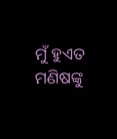ମୁଁ ହୁଏତ ମଣିଷଙ୍କୁ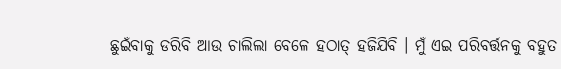ଛୁଇଁବାକୁ ଡରିବି ଆଉ ଚାଲିଲା ବେଳେ ହଠାତ୍ ହଜିଯିବି । ମୁଁ ଏଇ ପରିବର୍ତ୍ତନକୁ ବହୁତ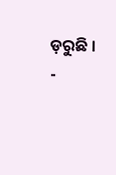ଡ଼ରୁଛି ।
-